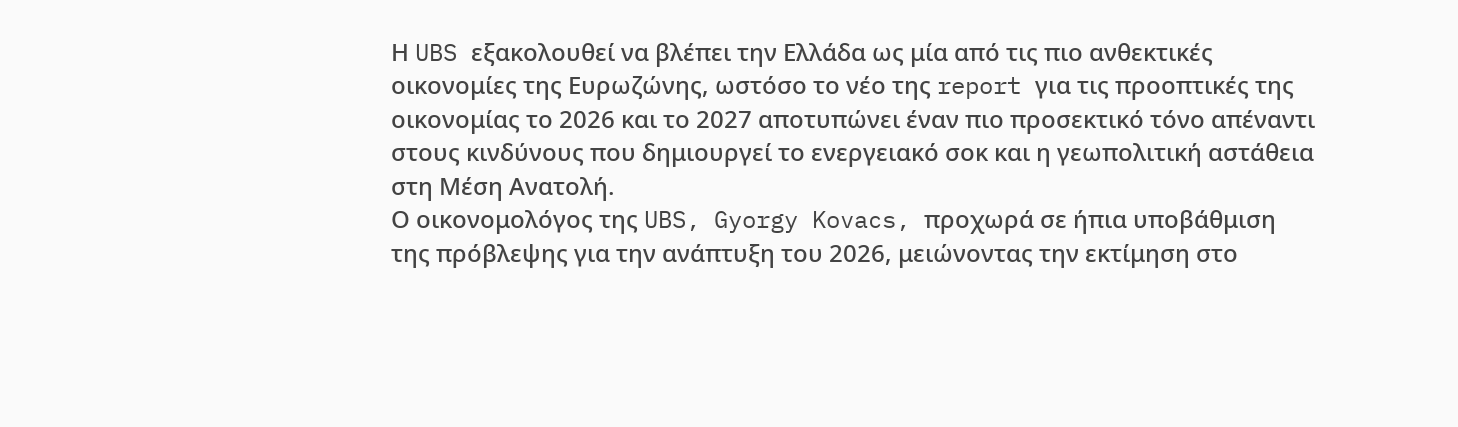Η UBS εξακολουθεί να βλέπει την Ελλάδα ως μία από τις πιο ανθεκτικές οικονομίες της Ευρωζώνης, ωστόσο το νέο της report για τις προοπτικές της οικονομίας το 2026 και το 2027 αποτυπώνει έναν πιο προσεκτικό τόνο απέναντι στους κινδύνους που δημιουργεί το ενεργειακό σοκ και η γεωπολιτική αστάθεια στη Μέση Ανατολή.
Ο οικονομολόγος της UBS, Gyorgy Kovacs, προχωρά σε ήπια υποβάθμιση της πρόβλεψης για την ανάπτυξη του 2026, μειώνοντας την εκτίμηση στο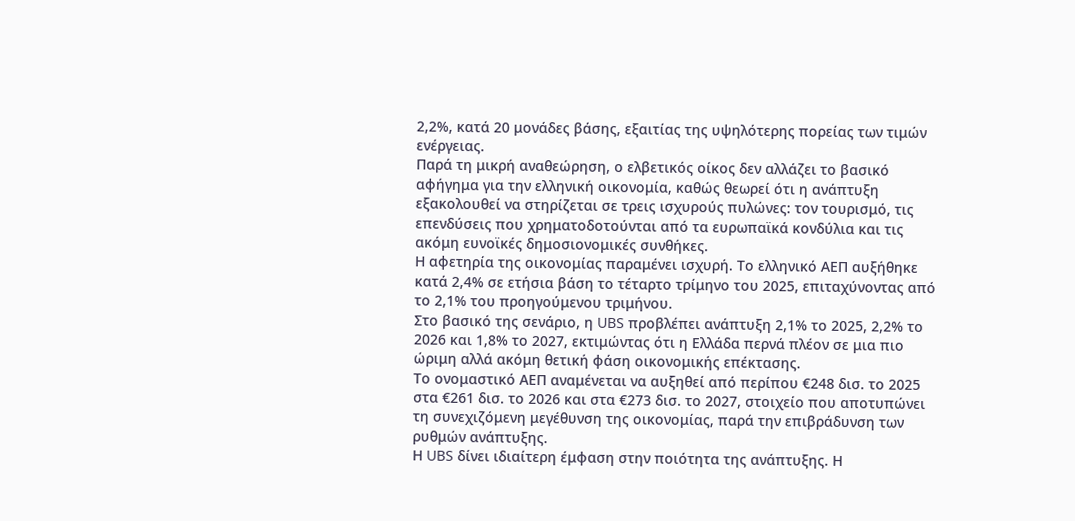2,2%, κατά 20 μονάδες βάσης, εξαιτίας της υψηλότερης πορείας των τιμών ενέργειας.
Παρά τη μικρή αναθεώρηση, ο ελβετικός οίκος δεν αλλάζει το βασικό αφήγημα για την ελληνική οικονομία, καθώς θεωρεί ότι η ανάπτυξη εξακολουθεί να στηρίζεται σε τρεις ισχυρούς πυλώνες: τον τουρισμό, τις επενδύσεις που χρηματοδοτούνται από τα ευρωπαϊκά κονδύλια και τις ακόμη ευνοϊκές δημοσιονομικές συνθήκες.
Η αφετηρία της οικονομίας παραμένει ισχυρή. Το ελληνικό ΑΕΠ αυξήθηκε κατά 2,4% σε ετήσια βάση το τέταρτο τρίμηνο του 2025, επιταχύνοντας από το 2,1% του προηγούμενου τριμήνου.
Στο βασικό της σενάριο, η UBS προβλέπει ανάπτυξη 2,1% το 2025, 2,2% το 2026 και 1,8% το 2027, εκτιμώντας ότι η Ελλάδα περνά πλέον σε μια πιο ώριμη αλλά ακόμη θετική φάση οικονομικής επέκτασης.
Το ονομαστικό ΑΕΠ αναμένεται να αυξηθεί από περίπου €248 δισ. το 2025 στα €261 δισ. το 2026 και στα €273 δισ. το 2027, στοιχείο που αποτυπώνει τη συνεχιζόμενη μεγέθυνση της οικονομίας, παρά την επιβράδυνση των ρυθμών ανάπτυξης.
Η UBS δίνει ιδιαίτερη έμφαση στην ποιότητα της ανάπτυξης. Η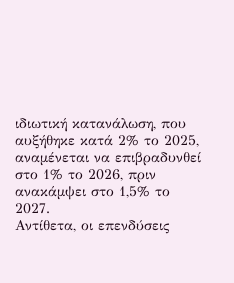ιδιωτική κατανάλωση, που αυξήθηκε κατά 2% το 2025, αναμένεται να επιβραδυνθεί στο 1% το 2026, πριν ανακάμψει στο 1,5% το 2027.
Αντίθετα, οι επενδύσεις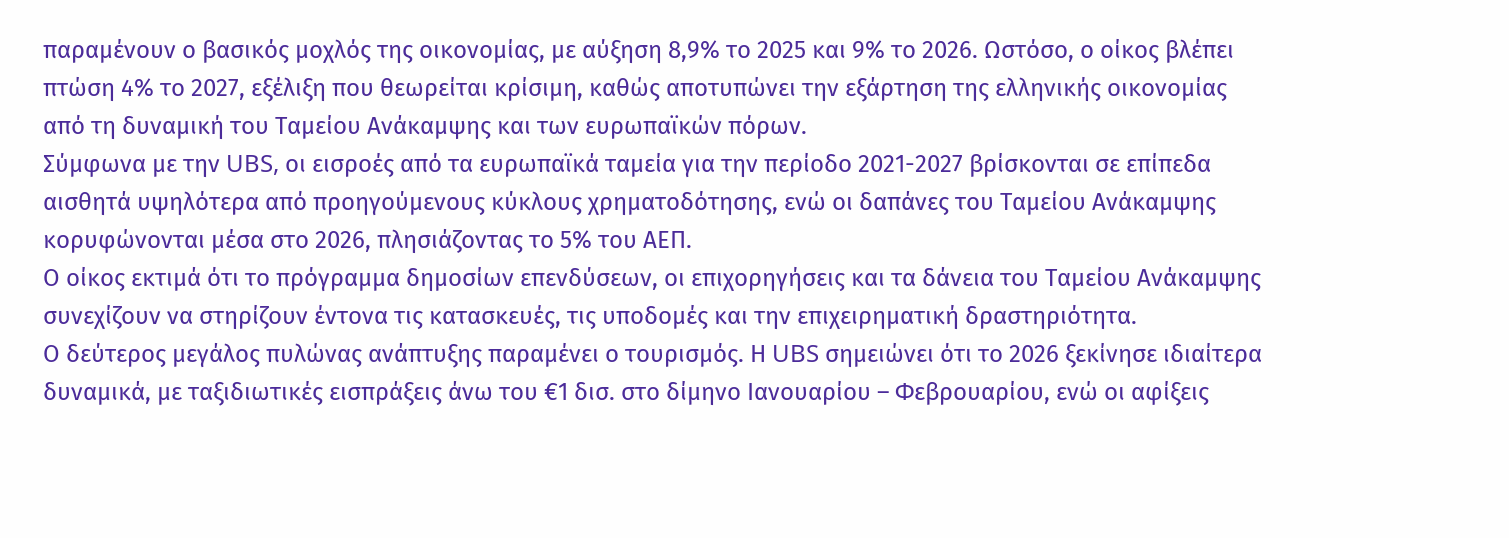παραμένουν ο βασικός μοχλός της οικονομίας, με αύξηση 8,9% το 2025 και 9% το 2026. Ωστόσο, ο οίκος βλέπει πτώση 4% το 2027, εξέλιξη που θεωρείται κρίσιμη, καθώς αποτυπώνει την εξάρτηση της ελληνικής οικονομίας από τη δυναμική του Ταμείου Ανάκαμψης και των ευρωπαϊκών πόρων.
Σύμφωνα με την UBS, οι εισροές από τα ευρωπαϊκά ταμεία για την περίοδο 2021-2027 βρίσκονται σε επίπεδα αισθητά υψηλότερα από προηγούμενους κύκλους χρηματοδότησης, ενώ οι δαπάνες του Ταμείου Ανάκαμψης κορυφώνονται μέσα στο 2026, πλησιάζοντας το 5% του ΑΕΠ.
Ο οίκος εκτιμά ότι το πρόγραμμα δημοσίων επενδύσεων, οι επιχορηγήσεις και τα δάνεια του Ταμείου Ανάκαμψης συνεχίζουν να στηρίζουν έντονα τις κατασκευές, τις υποδομές και την επιχειρηματική δραστηριότητα.
Ο δεύτερος μεγάλος πυλώνας ανάπτυξης παραμένει ο τουρισμός. Η UBS σημειώνει ότι το 2026 ξεκίνησε ιδιαίτερα δυναμικά, με ταξιδιωτικές εισπράξεις άνω του €1 δισ. στο δίμηνο Ιανουαρίου – Φεβρουαρίου, ενώ οι αφίξεις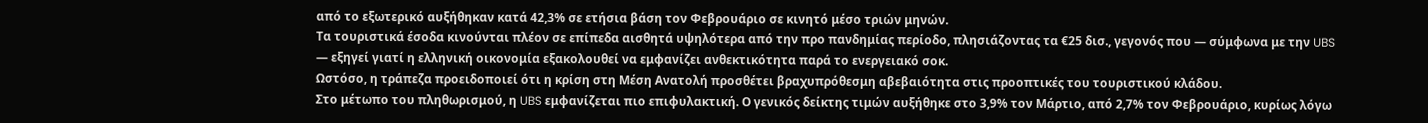από το εξωτερικό αυξήθηκαν κατά 42,3% σε ετήσια βάση τον Φεβρουάριο σε κινητό μέσο τριών μηνών.
Τα τουριστικά έσοδα κινούνται πλέον σε επίπεδα αισθητά υψηλότερα από την προ πανδημίας περίοδο, πλησιάζοντας τα €25 δισ., γεγονός που — σύμφωνα με την UBS — εξηγεί γιατί η ελληνική οικονομία εξακολουθεί να εμφανίζει ανθεκτικότητα παρά το ενεργειακό σοκ.
Ωστόσο, η τράπεζα προειδοποιεί ότι η κρίση στη Μέση Ανατολή προσθέτει βραχυπρόθεσμη αβεβαιότητα στις προοπτικές του τουριστικού κλάδου.
Στο μέτωπο του πληθωρισμού, η UBS εμφανίζεται πιο επιφυλακτική. Ο γενικός δείκτης τιμών αυξήθηκε στο 3,9% τον Μάρτιο, από 2,7% τον Φεβρουάριο, κυρίως λόγω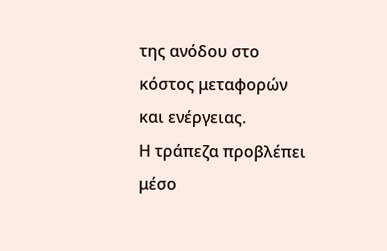της ανόδου στο κόστος μεταφορών και ενέργειας.
Η τράπεζα προβλέπει μέσο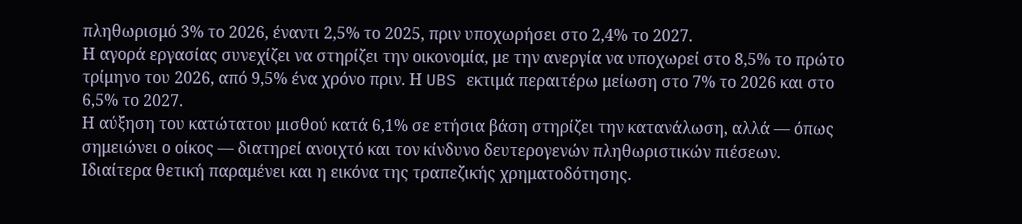πληθωρισμό 3% το 2026, έναντι 2,5% το 2025, πριν υποχωρήσει στο 2,4% το 2027.
Η αγορά εργασίας συνεχίζει να στηρίζει την οικονομία, με την ανεργία να υποχωρεί στο 8,5% το πρώτο τρίμηνο του 2026, από 9,5% ένα χρόνο πριν. Η UBS εκτιμά περαιτέρω μείωση στο 7% το 2026 και στο 6,5% το 2027.
Η αύξηση του κατώτατου μισθού κατά 6,1% σε ετήσια βάση στηρίζει την κατανάλωση, αλλά — όπως σημειώνει ο οίκος — διατηρεί ανοιχτό και τον κίνδυνο δευτερογενών πληθωριστικών πιέσεων.
Ιδιαίτερα θετική παραμένει και η εικόνα της τραπεζικής χρηματοδότησης.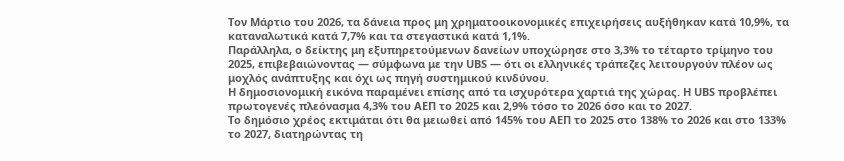Τον Μάρτιο του 2026, τα δάνεια προς μη χρηματοοικονομικές επιχειρήσεις αυξήθηκαν κατά 10,9%, τα καταναλωτικά κατά 7,7% και τα στεγαστικά κατά 1,1%.
Παράλληλα, ο δείκτης μη εξυπηρετούμενων δανείων υποχώρησε στο 3,3% το τέταρτο τρίμηνο του 2025, επιβεβαιώνοντας — σύμφωνα με την UBS — ότι οι ελληνικές τράπεζες λειτουργούν πλέον ως μοχλός ανάπτυξης και όχι ως πηγή συστημικού κινδύνου.
Η δημοσιονομική εικόνα παραμένει επίσης από τα ισχυρότερα χαρτιά της χώρας. Η UBS προβλέπει πρωτογενές πλεόνασμα 4,3% του ΑΕΠ το 2025 και 2,9% τόσο το 2026 όσο και το 2027.
Το δημόσιο χρέος εκτιμάται ότι θα μειωθεί από 145% του ΑΕΠ το 2025 στο 138% το 2026 και στο 133% το 2027, διατηρώντας τη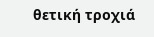θετική τροχιά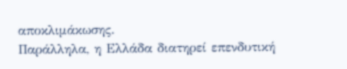αποκλιμάκωσης.
Παράλληλα, η Ελλάδα διατηρεί επενδυτική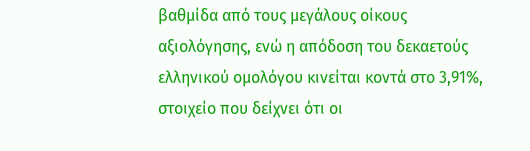βαθμίδα από τους μεγάλους οίκους αξιολόγησης, ενώ η απόδοση του δεκαετούς ελληνικού ομολόγου κινείται κοντά στο 3,91%, στοιχείο που δείχνει ότι οι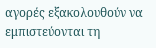αγορές εξακολουθούν να εμπιστεύονται τη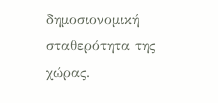δημοσιονομική σταθερότητα της χώρας.